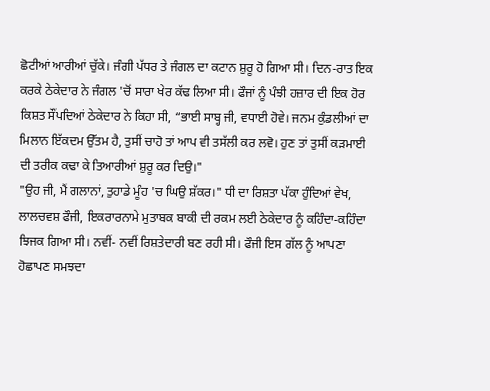ਛੋਟੀਆਂ ਆਰੀਆਂ ਚੁੱਕੇ। ਜੰਗੀ ਪੱਧਰ ਤੇ ਜੰਗਲ ਦਾ ਕਟਾਨ ਸ਼ੁਰੂ ਹੋ ਗਿਆ ਸੀ। ਦਿਨ-ਰਾਤ ਇਕ ਕਰਕੇ ਠੇਕੇਦਾਰ ਨੇ ਜੰਗਲ 'ਚੋਂ ਸਾਰਾ ਖੇਰ ਕੱਢ ਲਿਆ ਸੀ। ਫੌਜਾਂ ਨੂੰ ਪੰਝੀ ਹਜ਼ਾਰ ਦੀ ਇਕ ਹੋਰ ਕਿਸ਼ਤ ਸੌਂਪਦਿਆਂ ਠੇਕੇਦਾਰ ਨੇ ਕਿਹਾ ਸੀ, “ਭਾਈ ਸਾਬ੍ਹ ਜੀ, ਵਧਾਈ ਹੋਵੇ। ਜਨਮ ਕੁੰਡਲੀਆਂ ਦਾ ਮਿਲਾਨ ਇੱਕਦਮ ਉੱਤਮ ਹੈ, ਤੁਸੀਂ ਚਾਹੋ ਤਾਂ ਆਪ ਵੀ ਤਸੱਲੀ ਕਰ ਲਵੋ। ਹੁਣ ਤਾਂ ਤੁਸੀਂ ਕੜਮਾਈ ਦੀ ਤਰੀਕ ਕਢਾ ਕੇ ਤਿਆਰੀਆਂ ਸ਼ੁਰੂ ਕਰ ਦਿਉ।"
"ਉਹ ਜੀ, ਮੈਂ ਗਲਾਨਾਂ, ਤੁਹਾਡੇ ਮੂੰਹ 'ਚ ਘਿਉ ਸ਼ੱਕਰ।" ਧੀ ਦਾ ਰਿਸ਼ਤਾ ਪੱਕਾ ਹੁੰਦਿਆਂ ਵੇਖ, ਲਾਲਚਵਸ਼ ਫੌਜੀ, ਇਕਰਾਰਨਾਮੇ ਮੁਤਾਬਕ ਬਾਕੀ ਦੀ ਰਕਮ ਲਈ ਠੇਕੇਦਾਰ ਨੂੰ ਕਹਿੰਦਾ-ਕਹਿੰਦਾ ਝਿਜਕ ਗਿਆ ਸੀ। ਨਵੀਂ- ਨਵੀਂ ਰਿਸ਼ਤੇਦਾਰੀ ਬਣ ਰਹੀ ਸੀ। ਫੌਜੀ ਇਸ ਗੱਲ ਨੂੰ ਆਪਣਾ ਹੋਛਾਪਣ ਸਮਝਦਾ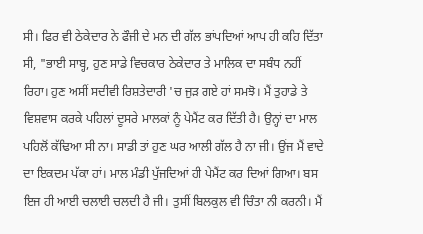ਸੀ। ਫਿਰ ਵੀ ਠੇਕੇਦਾਰ ਨੇ ਫੌਜੀ ਦੇ ਮਨ ਦੀ ਗੱਲ ਭਾਂਪਦਿਆਂ ਆਪ ਹੀ ਕਹਿ ਦਿੱਤਾ ਸੀ, "ਭਾਈ ਸਾਬ੍ਹ, ਹੁਣ ਸਾਡੇ ਵਿਚਕਾਰ ਠੇਕੇਦਾਰ ਤੇ ਮਾਲਿਕ ਦਾ ਸਬੰਧ ਨਹੀਂ ਰਿਹਾ। ਹੁਣ ਅਸੀਂ ਸਦੀਵੀ ਰਿਸ਼ਤੇਦਾਰੀ 'ਚ ਜੁੜ ਗਏ ਹਾਂ ਸਮਝੋ। ਮੈਂ ਤੁਹਾਡੇ ਤੇ ਵਿਸ਼ਵਾਸ ਕਰਕੇ ਪਹਿਲਾਂ ਦੂਸਰੇ ਮਾਲਕਾਂ ਨੂੰ ਪੇਮੈਂਟ ਕਰ ਦਿੱਤੀ ਹੈ। ਉਨ੍ਹਾਂ ਦਾ ਮਾਲ ਪਹਿਲੋਂ ਕੱਢਿਆ ਸੀ ਨਾ। ਸਾਡੀ ਤਾਂ ਹੁਣ ਘਰ ਆਲੀ ਗੱਲ ਹੈ ਨਾ ਜੀ। ਉਂਜ ਮੈਂ ਵਾਦੇ ਦਾ ਇਕਦਮ ਪੱਕਾ ਹਾਂ। ਮਾਲ ਮੰਡੀ ਪੁੱਜਦਿਆਂ ਹੀ ਪੇਮੈਂਟ ਕਰ ਦਿਆਂ ਗਿਆ। ਬਸ ਇਜ ਹੀ ਆਈ ਚਲਾਈ ਚਲਦੀ ਹੈ ਜੀ। ਤੁਸੀਂ ਬਿਲਕੁਲ ਵੀ ਚਿੰਤਾ ਨੀ ਕਰਨੀ। ਮੈਂ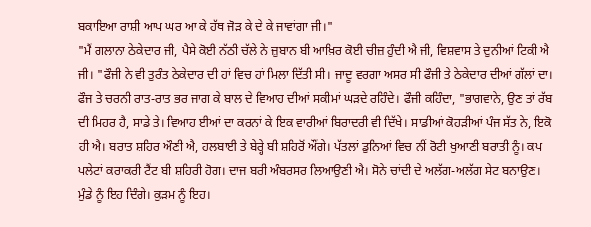ਬਕਾਇਆ ਰਾਸ਼ੀ ਆਪ ਘਰ ਆ ਕੇ ਹੱਥ ਜੋੜ ਕੇ ਦੇ ਕੇ ਜਾਵਾਂਗਾ ਜੀ।"
"ਮੈਂ ਗਲਾਨਾ ਠੇਕੇਦਾਰ ਜੀ, ਪੈਸੇ ਕੋਈ ਨੱਠੀ ਚੱਲੇ ਨੇ ਜ਼ੁਬਾਨ ਬੀ ਆਖ਼ਿਰ ਕੋਈ ਚੀਜ਼ ਹੁੰਦੀ ਐ ਜੀ, ਵਿਸ਼ਵਾਸ ਤੇ ਦੁਨੀਆਂ ਟਿਕੀ ਐ ਜੀ। "ਫੌਜੀ ਨੇ ਵੀ ਤੁਰੰਤ ਠੇਕੇਦਾਰ ਦੀ ਹਾਂ ਵਿਚ ਹਾਂ ਮਿਲਾ ਦਿੱਤੀ ਸੀ। ਜਾਦੂ ਵਰਗਾ ਅਸਰ ਸੀ ਫੌਜੀ ਤੇ ਠੇਕੇਦਾਰ ਦੀਆਂ ਗੱਲਾਂ ਦਾ।
ਫੌਜ ਤੇ ਚਰਨੀ ਰਾਤ-ਰਾਤ ਭਰ ਜਾਗ ਕੇ ਬਾਲ ਦੇ ਵਿਆਹ ਦੀਆਂ ਸਕੀਮਾਂ ਘੜਦੇ ਰਹਿੰਦੇ। ਫੌਜੀ ਕਹਿੰਦਾ, "ਭਾਗਵਾਨੇ, ਉਣ ਤਾਂ ਰੱਬ ਦੀ ਮਿਹਰ ਹੈ, ਸਾਡੇ ਤੇ। ਵਿਆਹ ਈਆਂ ਦਾ ਕਰਨਾਂ ਕੇ ਇਕ ਵਾਰੀਆਂ ਬਿਰਾਦਰੀ ਵੀ ਦਿੱਖੇ। ਸਾਡੀਆਂ ਕੋਹੜੀਆਂ ਪੰਜ ਸੱਤ ਨੇ, ਇਕੋ ਹੀ ਐ। ਬਰਾਤ ਸ਼ਹਿਰ ਔਣੀ ਐ, ਹਲਬਾਈ ਤੇ ਬੇਰ੍ਹੇ ਬੀ ਸ਼ਹਿਰੋਂ ਔਂਗੇ। ਪੱਤਲਾਂ ਡੁਨਿਆਂ ਵਿਚ ਨੀਂ ਰੋਟੀ ਖੁਆਣੀ ਬਰਾਤੀ ਨੂੰ। ਕਪ ਪਲੇਟਾਂ ਕਰਾਕਰੀ ਟੈਂਟ ਬੀ ਸ਼ਹਿਰੀ ਹੋਗ। ਦਾਜ ਬਰੀ ਅੰਬਰਸਰ ਲਿਆਉਣੀ ਐ। ਸੋਨੇ ਚਾਂਦੀ ਦੇ ਅਲੱਗ-ਅਲੱਗ ਸੇਟ ਬਨਾਉਣ। ਮੁੰਡੇ ਨੂੰ ਇਹ ਦਿੰਗੇ। ਕੁੜਮ ਨੂੰ ਇਹ।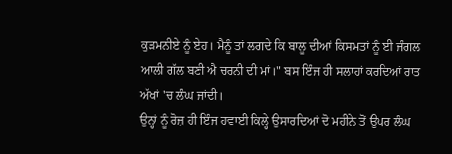ਕੁੜਮਨੀਏ ਨੂੰ ਏਹ। ਮੈਨੂੰ ਤਾਂ ਲਗਦੇ ਕਿ ਬਾਲੂ ਦੀਆਂ ਕਿਸਮਤਾਂ ਨੂੰ ਈ ਜੰਗਲ ਆਲੀ ਗੱਲ ਬਣੀ ਐ ਚਰਨੀ ਦੀ ਮਾਂ।" ਬਸ ਇੰਜ ਹੀ ਸਲਾਹਾਂ ਕਰਦਿਆਂ ਰਾਤ ਅੱਖਾਂ 'ਚ ਲੰਘ ਜਾਂਦੀ।
ਉਨ੍ਹਾਂ ਨੂੰ ਰੋਜ਼ ਹੀ ਇੰਜ ਹਵਾਈ ਕਿਲ੍ਹੇ ਉਸਾਰਦਿਆਂ ਦੋ ਮਹੀਨੇ ਤੋਂ ਉਪਰ ਲੰਘ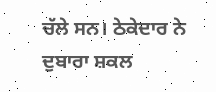ਚੱਲੇ ਸਨ। ਠੇਕੇਦਾਰ ਨੇ ਦੁਬਾਰਾ ਸ਼ਕਲ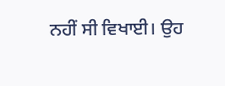ਨਹੀਂ ਸੀ ਵਿਖਾਈ। ਉਹ